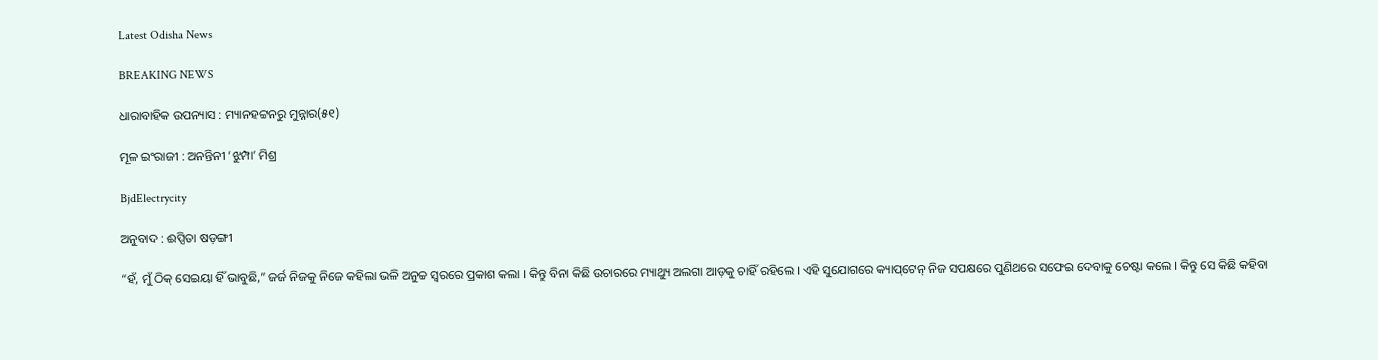Latest Odisha News

BREAKING NEWS

ଧାରାବାହିକ ଉପନ୍ୟାସ : ମ୍ୟାନହଟ୍ଟନରୁ ମୁନ୍ନାର(୫୧)

ମୂଳ ଇଂରାଜୀ : ଅନନ୍ତିନୀ ‘ଝୁମ୍ପା’ ମିଶ୍ର

BjdElectrycity

ଅନୁବାଦ : ଈପ୍ସିତା ଷଡ଼ଙ୍ଗୀ

“ହଁ, ମୁଁ ଠିକ୍ ସେଇୟା ହିଁ ଭାବୁଛି,” ଜର୍ଜ ନିଜକୁ ନିଜେ କହିଲା ଭଳି ଅନୁଚ୍ଚ ସ୍ୱରରେ ପ୍ରକାଶ କଲା । କିନ୍ତୁ ବିନା କିଛି ଉଚାରରେ ମ୍ୟାଥ୍ୟୁ ଅଲଗା ଆଡ଼କୁ ଚାହିଁ ରହିଲେ । ଏହି ସୁଯୋଗରେ କ୍ୟାପ୍‌ଟେନ୍ ନିଜ ସପକ୍ଷରେ ପୁଣିଥରେ ସଫେଇ ଦେବାକୁ ଚେଷ୍ଟା କଲେ । କିନ୍ତୁ ସେ କିଛି କହିବା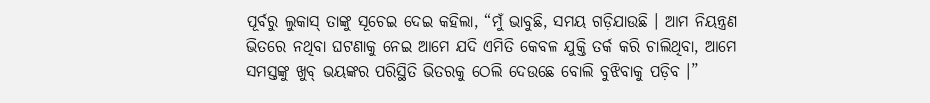ପୂର୍ବରୁ ଲୁକାସ୍ ତାଙ୍କୁ ସୂଚେଇ ଦେଇ କହିଲା, “ମୁଁ ଭାବୁଛି, ସମୟ ଗଡ଼ିଯାଉଛି । ଆମ ନିୟନ୍ତ୍ରଣ ଭିତରେ ନଥିବା ଘଟଣାକୁ ନେଇ ଆମେ ଯଦି ଏମିତି କେବଳ ଯୁକ୍ତି ତର୍କ କରି ଚାଲିଥିବା, ଆମେ ସମସ୍ତଙ୍କୁ ଖୁବ୍ ଭୟଙ୍କର ପରିସ୍ଥିତି ଭିତରକୁ ଠେଲି ଦେଉଛେ ବୋଲି ବୁଝିବାକୁ ପଡ଼ିବ ।”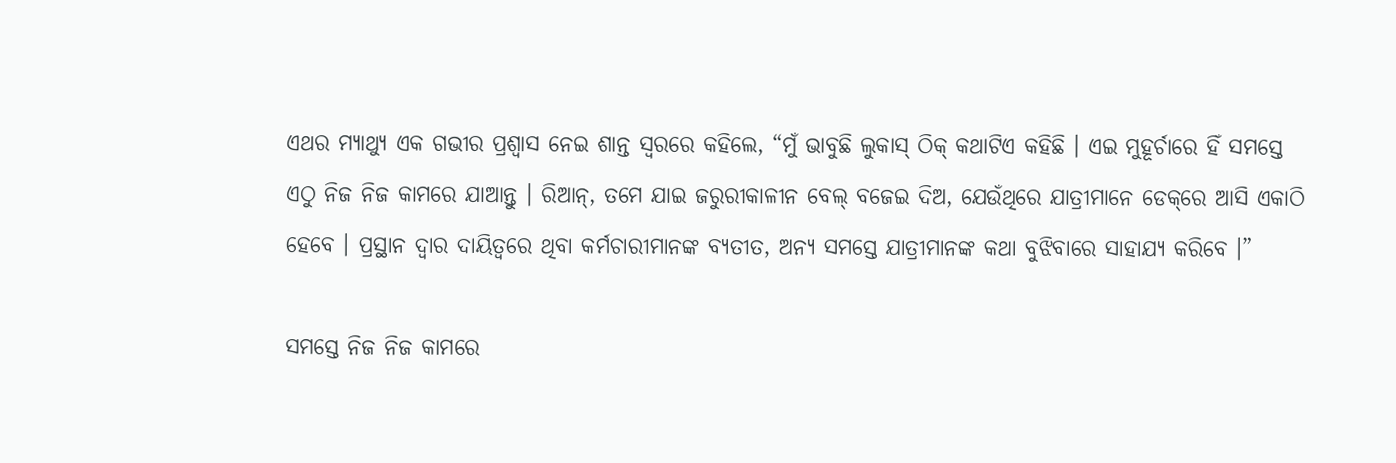ଏଥର ମ୍ୟାଥ୍ୟୁ ଏକ ଗଭୀର ପ୍ରଶ୍ୱାସ ନେଇ ଶାନ୍ତ ସ୍ୱରରେ କହିଲେ, “ମୁଁ ଭାବୁଛି ଲୁକାସ୍ ଠିକ୍ କଥାଟିଏ କହିଛି । ଏଇ ମୁହୂର୍ଚାରେ ହିଁ ସମସ୍ତେ ଏଠୁ ନିଜ ନିଜ କାମରେ ଯାଆନ୍ତୁ । ରିଆନ୍‌, ତମେ ଯାଇ ଜରୁରୀକାଳୀନ ବେଲ୍ ବଜେଇ ଦିଅ, ଯେଉଁଥିରେ ଯାତ୍ରୀମାନେ ଡେକ୍‌ରେ ଆସି ଏକାଠି ହେବେ । ପ୍ରସ୍ଥାନ ଦ୍ୱାର ଦାୟିତ୍ୱରେ ଥିବା କର୍ମଚାରୀମାନଙ୍କ ବ୍ୟତୀତ, ଅନ୍ୟ ସମସ୍ତେ ଯାତ୍ରୀମାନଙ୍କ କଥା ବୁଝିବାରେ ସାହାଯ୍ୟ କରିବେ ।”

ସମସ୍ତେ ନିଜ ନିଜ କାମରେ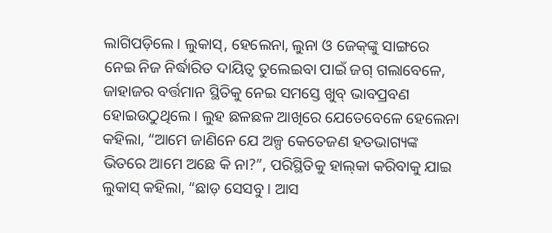ଲାଗିପଡ଼ିଲେ । ଲୁକାସ୍‌, ହେଲେନା, ଲୁନା ଓ ଜେକ୍‌ଙ୍କୁ ସାଙ୍ଗରେ ନେଇ ନିଜ ନିର୍ଦ୍ଧାରିତ ଦାୟିତ୍ୱ ତୁଲେଇବା ପାଇଁ ଜଗ୍ ଗଲାବେଳେ, ଜାହାଜର ବର୍ତ୍ତମାନ ସ୍ଥିତିକୁ ନେଇ ସମସ୍ତେ ଖୁବ୍ ଭାବପ୍ରବଣ ହୋଇଉଠୁଥିଲେ । ଲୁହ ଛଳଛଳ ଆଖିରେ ଯେତେବେଳେ ହେଲେନା କହିଲା, “ଆମେ ଜାଣିନେ ଯେ ଅଳ୍ପ କେତେଜଣ ହତଭାଗ୍ୟଙ୍କ ଭିତରେ ଆମେ ଅଛେ କି ନା?”, ପରିସ୍ଥିତିକୁ ହାଲ୍‌କା କରିବାକୁ ଯାଇ ଲୁକାସ୍ କହିଲା, “ଛାଡ଼ ସେସବୁ । ଆସ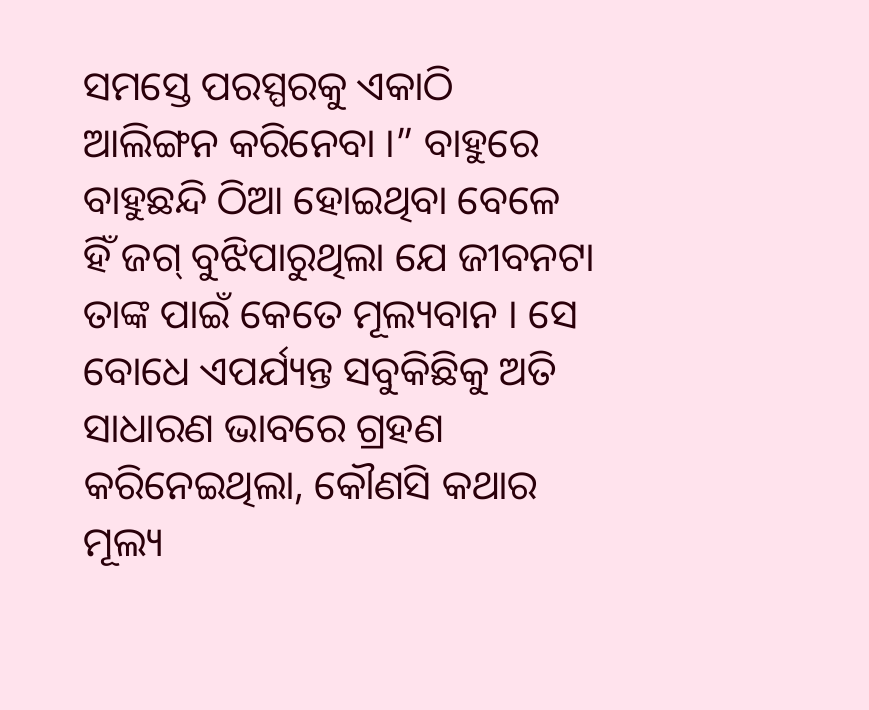ସମସ୍ତେ ପରସ୍ପରକୁ ଏକାଠି ଆଲିଙ୍ଗନ କରିନେବା ।” ବାହୁରେ ବାହୁଛନ୍ଦି ଠିଆ ହୋଇଥିବା ବେଳେ ହିଁ ଜଗ୍ ବୁଝିପାରୁଥିଲା ଯେ ଜୀବନଟା ତାଙ୍କ ପାଇଁ କେତେ ମୂଲ୍ୟବାନ । ସେ ବୋଧେ ଏପର୍ଯ୍ୟନ୍ତ ସବୁକିଛିକୁ ଅତି ସାଧାରଣ ଭାବରେ ଗ୍ରହଣ କରିନେଇଥିଲା, କୌଣସି କଥାର ମୂଲ୍ୟ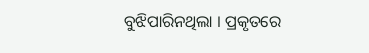ବୁଝିପାରିନଥିଲା । ପ୍ରକୃତରେ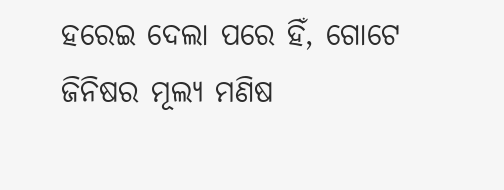ହରେଇ ଦେଲା ପରେ ହିଁ, ଗୋଟେ ଜିନିଷର ମୂଲ୍ୟ ମଣିଷ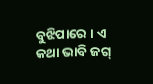ବୁଝିପାରେ । ଏ କଥା ଭାବି ଜଗ୍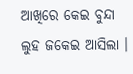ଆଖିରେ କେଇ ବୁନ୍ଦା ଲୁହ ଜକେଇ ଆସିଲା ।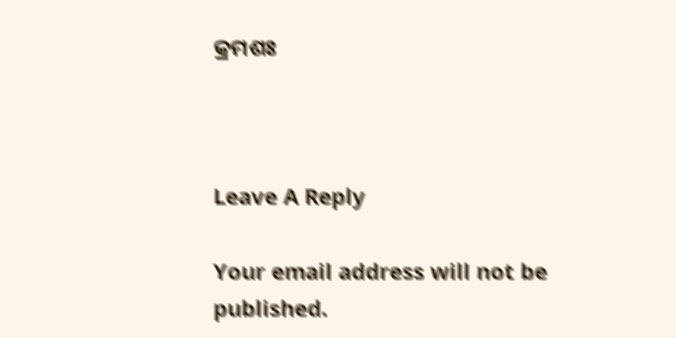କ୍ରମଶଃ



Leave A Reply

Your email address will not be published.